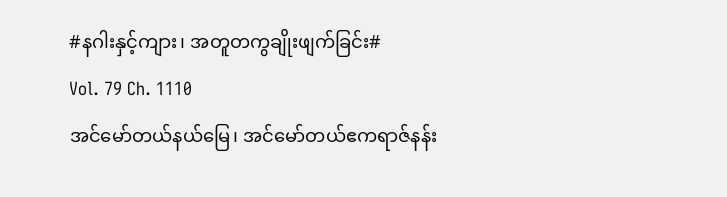#နဂါးနှင့်ကျား၊ အတူတကွချိုးဖျက်ခြင်း#
Vol. 79 Ch. 1110
အင်မော်တယ်နယ်မြေ၊ အင်မော်တယ်ဧကရာဇ်နန်း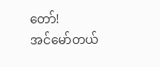တော်!
အင်မော်တယ်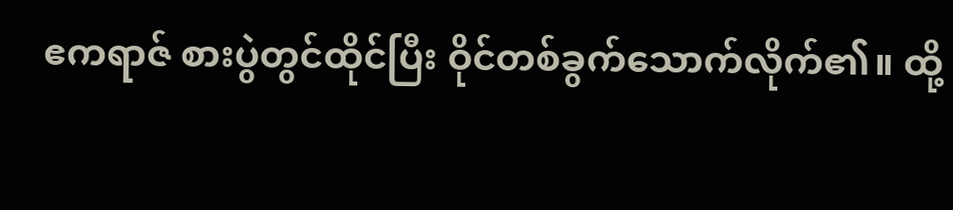ဧကရာဇ် စားပွဲတွင်ထိုင်ပြီး ဝိုင်တစ်ခွက်သောက်လိုက်၏။ ထို့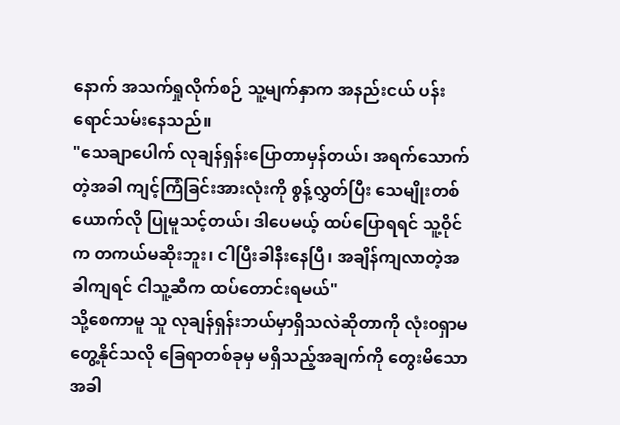နောက် အသက်ရှုလိုက်စဉ် သူ့မျက်နှာက အနည်းငယ် ပန်းရောင်သမ်းနေသည်။
"သေချာပေါက် လုချန်ရှန်းပြောတာမှန်တယ်၊ အရက်သောက်တဲ့အခါ ကျင့်ကြံခြင်းအားလုံးကို စွန့်လွှတ်ပြီး သေမျိုးတစ်ယောက်လို ပြုမူသင့်တယ်၊ ဒါပေမယ့် ထပ်ပြောရရင် သူ့ဝိုင်က တကယ်မဆိုးဘူး၊ ငါပြီးခါနီးနေပြီ၊ အချိန်ကျလာတဲ့အခါကျရင် ငါသူ့ဆီက ထပ်တောင်းရမယ်"
သို့စေကာမူ သူ လုချန်ရှန်းဘယ်မှာရှိသလဲဆိုတာကို လုံး၀ရှာမတွေ့နိုင်သလို ခြေရာတစ်ခုမှ မရှိသည့်အချက်ကို တွေးမိသောအခါ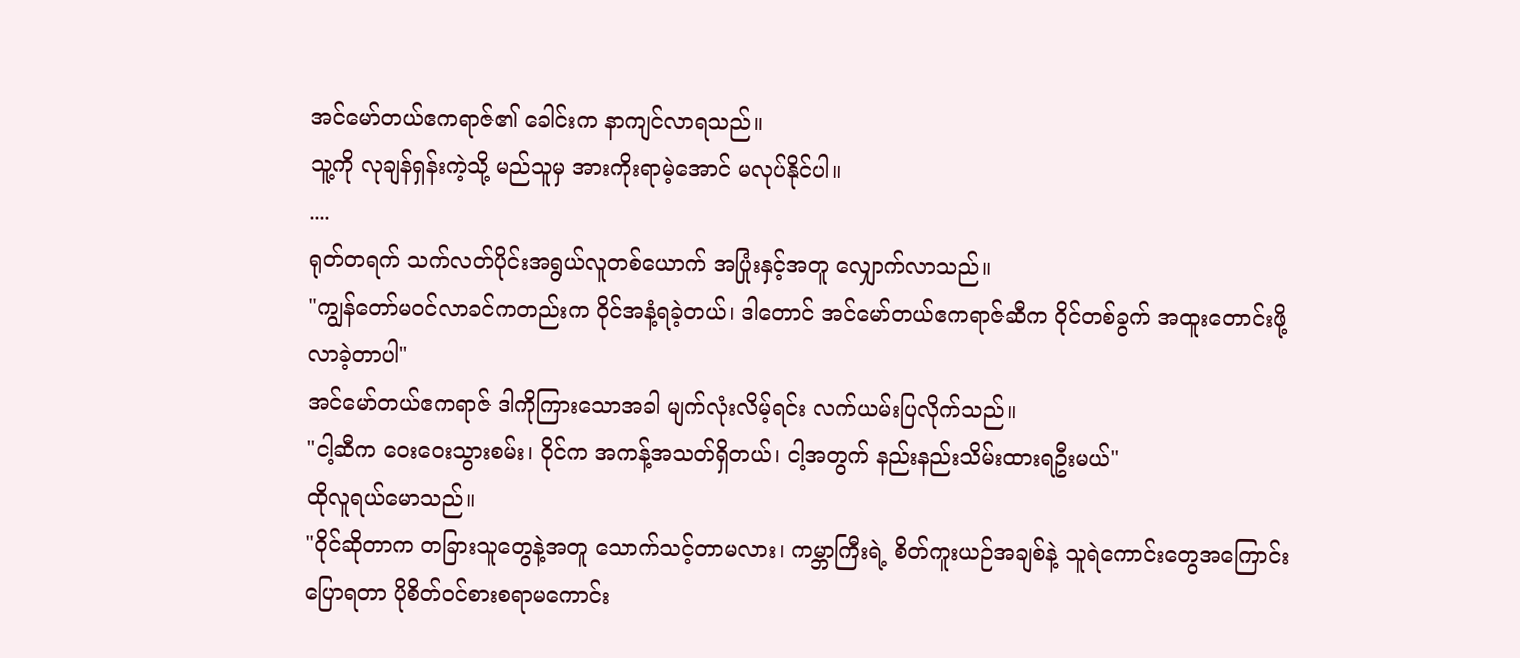အင်မော်တယ်ဧကရာဇ်၏ ခေါင်းက နာကျင်လာရသည်။
သူ့ကို လုချန်ရှန်းကဲ့သို့ မည်သူမှ အားကိုးရာမဲ့အောင် မလုပ်နိုင်ပါ။
....
ရုတ်တရက် သက်လတ်ပိုင်းအရွယ်လူတစ်ယောက် အပြုံးနှင့်အတူ လျှောက်လာသည်။
"ကျွန်တော်မ၀င်လာခင်ကတည်းက ဝိုင်အနံ့ရခဲ့တယ်၊ ဒါတောင် အင်မော်တယ်ဧကရာဇ်ဆီက ဝိုင်တစ်ခွက် အထူးတောင်းဖို့ လာခဲ့တာပါ"
အင်မော်တယ်ဧကရာဇ် ဒါကိုကြားသောအခါ မျက်လုံးလိမ့်ရင်း လက်ယမ်းပြလိုက်သည်။
"ငါ့ဆီက ဝေးဝေးသွားစမ်း၊ ဝိုင်က အကန့်အသတ်ရှိတယ်၊ ငါ့အတွက် နည်းနည်းသိမ်းထားရဦးမယ်"
ထိုလူရယ်မောသည်။
"ဝိုင်ဆိုတာက တခြားသူတွေနဲ့အတူ သောက်သင့်တာမလား၊ ကမ္ဘာကြီးရဲ့ စိတ်ကူးယဉ်အချစ်နဲ့ သူရဲကောင်းတွေအကြောင်း ပြောရတာ ပိုစိတ်၀င်စားစရာမကောင်း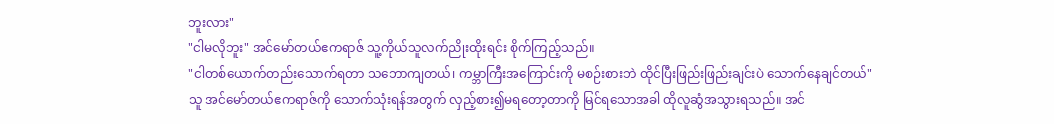ဘူးလား"
"ငါမလိုဘူး" အင်မော်တယ်ဧကရာဇ် သူ့ကိုယ်သူလက်ညိုးထိုးရင်း စိုက်ကြည့်သည်။
"ငါတစ်ယောက်တည်းသောက်ရတာ သဘောကျတယ်၊ ကမ္ဘာကြီးအကြောင်းကို မစဉ်းစားဘဲ ထိုင်ပြီးဖြည်းဖြည်းချင်းပဲ သောက်နေချင်တယ်"
သူ အင်မော်တယ်ဧကရာဇ်ကို သောက်သုံးရန်အတွက် လှည့်စား၍မရတော့တာကို မြင်ရသောအခါ ထိုလူဆွံအသွားရသည်။ အင်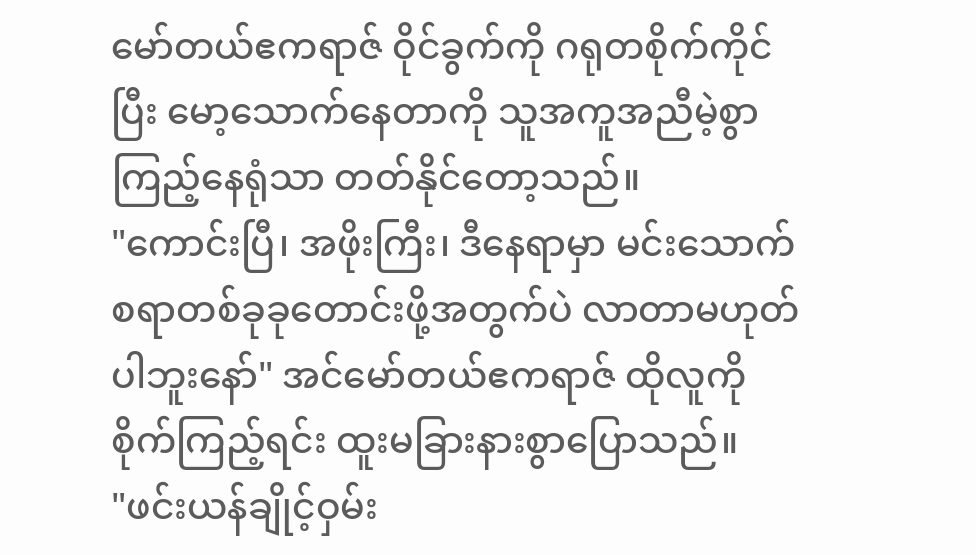မော်တယ်ဧကရာဇ် ဝိုင်ခွက်ကို ဂရုတစိုက်ကိုင်ပြီး မော့သောက်နေတာကို သူအကူအညီမဲ့စွာ ကြည့်နေရုံသာ တတ်နိုင်တော့သည်။
"ကောင်းပြီ၊ အဖိုးကြီး၊ ဒီနေရာမှာ မင်းသောက်စရာတစ်ခုခုတောင်းဖို့အတွက်ပဲ လာတာမဟုတ်ပါဘူးနော်" အင်မော်တယ်ဧကရာဇ် ထိုလူကို စိုက်ကြည့်ရင်း ထူးမခြားနားစွာပြောသည်။
"ဖင်းယန်ချိုင့်ဝှမ်း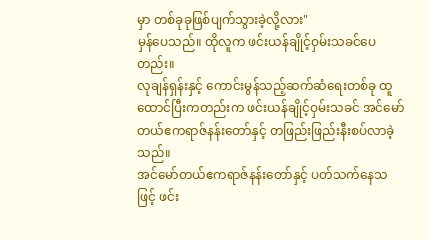မှာ တစ်ခုခုဖြစ်ပျက်သွားခဲ့လို့လား"
မှန်ပေသည်။ ထိုလူက ဖင်းယန်ချိုင့်ဝှမ်းသခင်ပေတည်း။
လုချန်ရှန်းနှင့် ကောင်းမွန်သည့်ဆက်ဆံရေးတစ်ခု ထူထောင်ပြီးကတည်းက ဖင်းယန်ချိုင့်ဝှမ်းသခင် အင်မော်တယ်ဧကရာဇ်နန်းတော်နှင့် တဖြည်းဖြည်းနီးစပ်လာခဲ့သည်။
အင်မော်တယ်ဧကရာဇ်နန်းတော်နှင့် ပတ်သက်နေသဖြင့် ဖင်း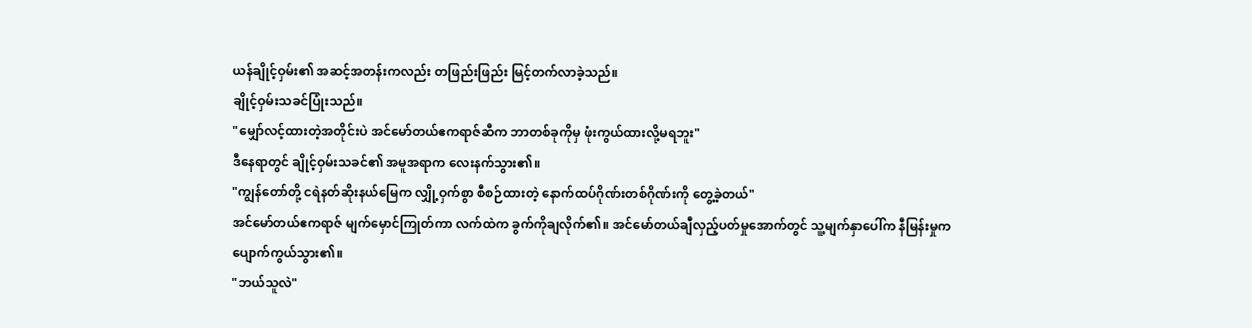ယန်ချိုင့်ဝှမ်း၏ အဆင့်အတန်းကလည်း တဖြည်းဖြည်း မြင့်တက်လာခဲ့သည်။
ချိုင့်ဝှမ်းသခင်ပြုံးသည်။
"မျှော်လင့်ထားတဲ့အတိုင်းပဲ အင်မော်တယ်ဧကရာဇ်ဆီက ဘာတစ်ခုကိုမှ ဖုံးကွယ်ထားလို့မရဘူး"
ဒီနေရာတွင် ချိုင့်ဝှမ်းသခင်၏ အမူအရာက လေးနက်သွား၏။
"ကျွန်တော်တို့ ငရဲနတ်ဆိုးနယ်မြေက လျှို့ဝှက်စွာ စီစဉ်ထားတဲ့ နောက်ထပ်ဂိုဏ်းတစ်ဂိုဏ်းကို တွေ့ခဲ့တယ်"
အင်မော်တယ်ဧကရာဇ် မျက်မှောင်ကြုတ်ကာ လက်ထဲက ခွက်ကိုချလိုက်၏။ အင်မော်တယ်ချီလှည့်ပတ်မှုအောက်တွင် သူ့မျက်နှာပေါ်က နီမြန်းမှုက ပျောက်ကွယ်သွား၏။
"ဘယ်သူလဲ"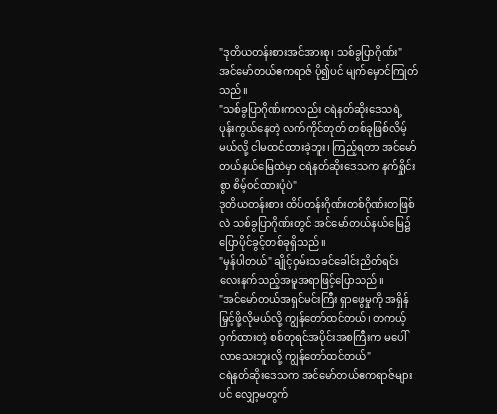"ဒုတိယတန်းစားအင်အားစု၊ သစ်ခွပြာဂိုဏ်း"
အင်မော်တယ်ဧကရာဇ် ပို၍ပင် မျက်မှောင်ကြုတ်သည်။
"သစ်ခွပြာဂိုဏ်းကလည်း ငရဲနတ်ဆိုးဒေသရဲ့ ပုန်းကွယ်နေတဲ့ လက်ကိုင်တုတ် တစ်ခုဖြစ်လိမ့်မယ်လို့ ငါမထင်ထားခဲ့ဘူး၊ ကြည့်ရတာ အင်မော်တယ်နယ်မြေထဲမှာ ငရဲနတ်ဆိုးဒေသက နက်ရှိုင်းစွာ စိမ့်၀င်ထားပုံပဲ"
ဒုတိယတန်းစား ထိပ်တန်းဂိုဏ်းတစ်ဂိုဏ်းတဖြစ်လဲ သစ်ခွပြာဂိုဏ်းတွင် အင်မော်တယ်နယ်မြေ၌ ပြောပိုင်ခွင့်တစ်ခုရှိသည်။
"မှန်ပါတယ်" ချိုင့်ဝှမ်းသခင်ခေါင်းညိတ်ရင်း လေးနက်သည့်အမူအရာဖြင့်ပြောသည်။
"အင်မော်တယ်အရှင်မင်းကြီး ရှာဖွေမှုကို အရှိန်မြှင့်ဖို့လိုမယ်လို့ ကျွန်တော်ထင်တယ်၊ တကယ့်ဝှက်ထားတဲ့ စစ်တုရင်အပိုင်းအစကြီးက မပေါ်လာသေးဘူးလို့ ကျွန်တော်ထင်တယ်"
ငရဲနတ်ဆိုးဒေသက အင်မော်တယ်ဧကရာဇ်များပင် လျှော့မတွက်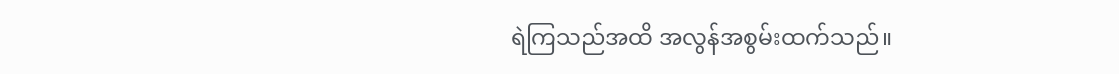ရဲကြသည်အထိ အလွန်အစွမ်းထက်သည်။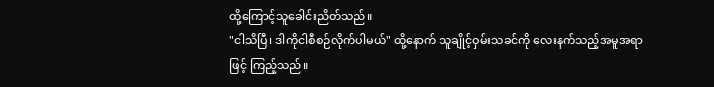ထို့ကြောင့်သူခေါင်းညိတ်သည်။
"ငါသိပြီ၊ ဒါကိုငါစီစဉ်လိုက်ပါမယ်" ထို့နောက် သူချိုင့်ဝှမ်းသခင်ကို လေးနက်သည့်အမူအရာဖြင့် ကြည့်သည်။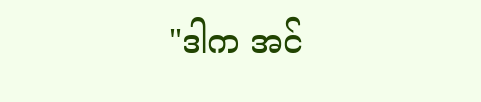"ဒါက အင်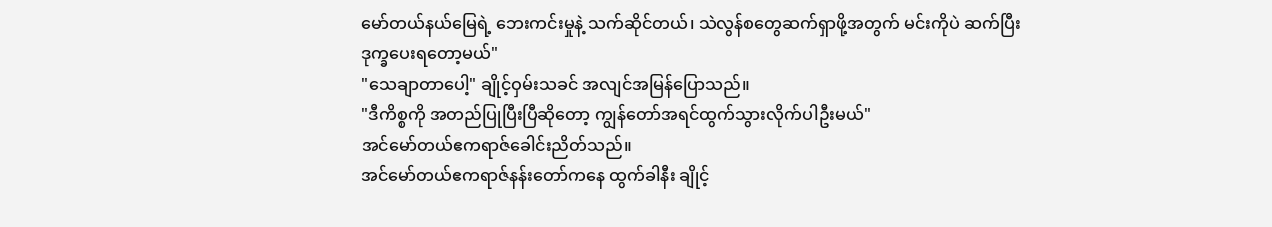မော်တယ်နယ်မြေရဲ့ ဘေးကင်းမှုနဲ့ သက်ဆိုင်တယ်၊ သဲလွန်စတွေဆက်ရှာဖို့အတွက် မင်းကိုပဲ ဆက်ပြီး ဒုက္ခပေးရတော့မယ်"
"သေချာတာပေါ့" ချိုင့်ဝှမ်းသခင် အလျင်အမြန်ပြောသည်။
"ဒီကိစ္စကို အတည်ပြုပြီးပြီဆိုတော့ ကျွန်တော်အရင်ထွက်သွားလိုက်ပါဦးမယ်"
အင်မော်တယ်ဧကရာဇ်ခေါင်းညိတ်သည်။
အင်မော်တယ်ဧကရာဇ်နန်းတော်ကနေ ထွက်ခါနီး ချိုင့်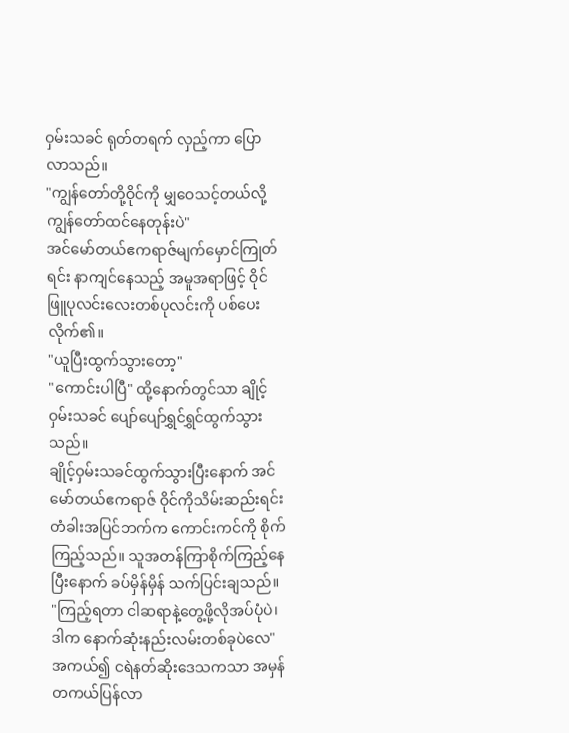ဝှမ်းသခင် ရုတ်တရက် လှည့်ကာ ပြောလာသည်။
"ကျွန်တော်တို့ဝိုင်ကို မျှဝေသင့်တယ်လို့ ကျွန်တော်ထင်နေတုန်းပဲ"
အင်မော်တယ်ဧကရာဇ်မျက်မှောင်ကြုတ်ရင်း နာကျင်နေသည့် အမူအရာဖြင့် ဝိုင်ဖြူပုလင်းလေးတစ်ပုလင်းကို ပစ်ပေးလိုက်၏။
"ယူပြီးထွက်သွားတော့"
"ကောင်းပါပြီ" ထို့နောက်တွင်သာ ချိုင့်ဝှမ်းသခင် ပျော်ပျော်ရွှင်ရွှင်ထွက်သွားသည်။
ချိုင့်ဝှမ်းသခင်ထွက်သွားပြီးနောက် အင်မော်တယ်ဧကရာဇ် ဝိုင်ကိုသိမ်းဆည်းရင်း တံခါးအပြင်ဘက်က ကောင်းကင်ကို စိုက်ကြည့်သည်။ သူအတန်ကြာစိုက်ကြည့်နေပြီးနောက် ခပ်မှိန်မှိန် သက်ပြင်းချသည်။
"ကြည့်ရတာ ငါဆရာနဲ့တွေ့ဖို့လိုအပ်ပုံပဲ၊ ဒါက နောက်ဆုံးနည်းလမ်းတစ်ခုပဲလေ"
အကယ်၍ ငရဲနတ်ဆိုးဒေသကသာ အမှန်တကယ်ပြန်လာ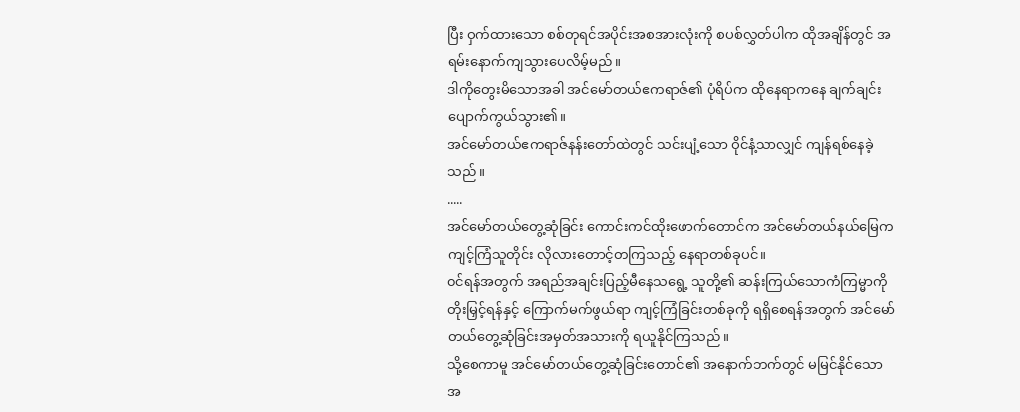ပြီး ဝှက်ထားသော စစ်တုရင်အပိုင်းအစအားလုံးကို စပစ်လွှတ်ပါက ထိုအချိန်တွင် အရမ်းနောက်ကျသွားပေလိမ့်မည်။
ဒါကိုတွေးမိသောအခါ အင်မော်တယ်ဧကရာဇ်၏ ပုံရိပ်က ထိုနေရာကနေ ချက်ချင်းပျောက်ကွယ်သွား၏။
အင်မော်တယ်ဧကရာဇ်နန်းတော်ထဲတွင် သင်းပျံ့သော ဝိုင်နံ့သာလျှင် ကျန်ရစ်နေခဲ့သည်။
.....
အင်မော်တယ်တွေ့ဆုံခြင်း ကောင်းကင်ထိုးဖောက်တောင်က အင်မော်တယ်နယ်မြေက ကျင့်ကြံသူတိုင်း လိုလားတောင့်တကြသည့် နေရာတစ်ခုပင်။
၀င်ရန်အတွက် အရည်အချင်းပြည့်မီနေသရွေ့ သူတို့၏ ဆန်းကြယ်သောကံကြမ္မာကို တိုးမြှင့်ရန်နှင့် ကြောက်မက်ဖွယ်ရာ ကျင့်ကြံခြင်းတစ်ခုကို ရရှိစေရန်အတွက် အင်မော်တယ်တွေ့ဆုံခြင်းအမှတ်အသားကို ရယူနိုင်ကြသည်။
သို့စေကာမူ အင်မော်တယ်တွေ့ဆုံခြင်းတောင်၏ အနောက်ဘက်တွင် မမြင်နိုင်သော အ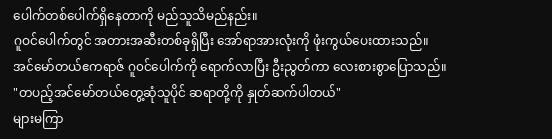ပေါက်တစ်ပေါက်ရှိနေတာကို မည်သူသိမည်နည်း။
ဂူဝင်ပေါက်တွင် အတားအဆီးတစ်ခုရှိပြီး အော်ရာအားလုံးကို ဖုံးကွယ်ပေးထားသည်။
အင်မော်တယ်ဧကရာဇ် ဂူ၀င်ပေါက်ကို ရောက်လာပြီး ဦးညွတ်ကာ လေးစားစွာပြောသည်။
"တပည့်အင်မော်တယ်တွေ့ဆုံသူပိုင် ဆရာတို့ကို နှုတ်ဆက်ပါတယ်"
များမကြာ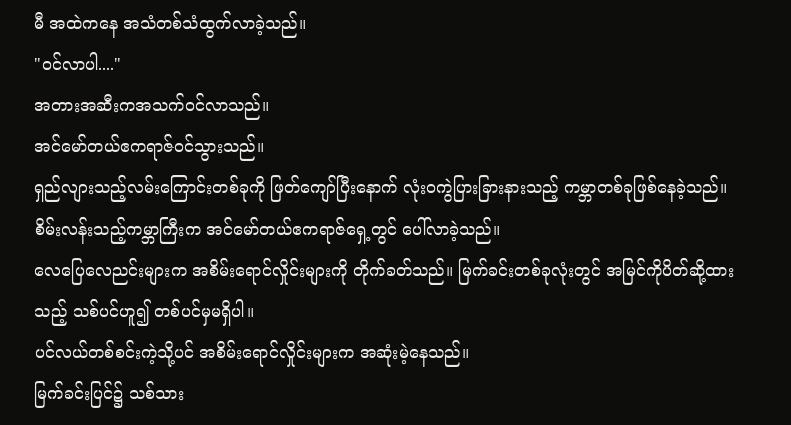မီ အထဲကနေ အသံတစ်သံထွက်လာခဲ့သည်။
"၀င်လာပါ...."
အတားအဆီးကအသက်၀င်လာသည်။
အင်မော်တယ်ဧကရာဇ်၀င်သွားသည်။
ရှည်လျားသည့်လမ်းကြောင်းတစ်ခုကို ဖြတ်ကျော်ပြီးနောက် လုံး၀ကွဲပြားခြားနားသည့် ကမ္ဘာတစ်ခုဖြစ်နေခဲ့သည်။
စိမ်းလန်းသည့်ကမ္ဘာကြီးက အင်မော်တယ်ဧကရာဇ်ရှေ့တွင် ပေါ်လာခဲ့သည်။
လေပြေလေညင်းများက အစိမ်းရောင်လှိုင်းများကို တိုက်ခတ်သည်။ မြက်ခင်းတစ်ခုလုံးတွင် အမြင်ကိုပိတ်ဆို့ထားသည့် သစ်ပင်ဟူ၍ တစ်ပင်မှမရှိပါ။
ပင်လယ်တစ်စင်းကဲ့သို့ပင် အစိမ်းရောင်လှိုင်းများက အဆုံးမဲ့နေသည်။
မြက်ခင်းပြင်၌ သစ်သား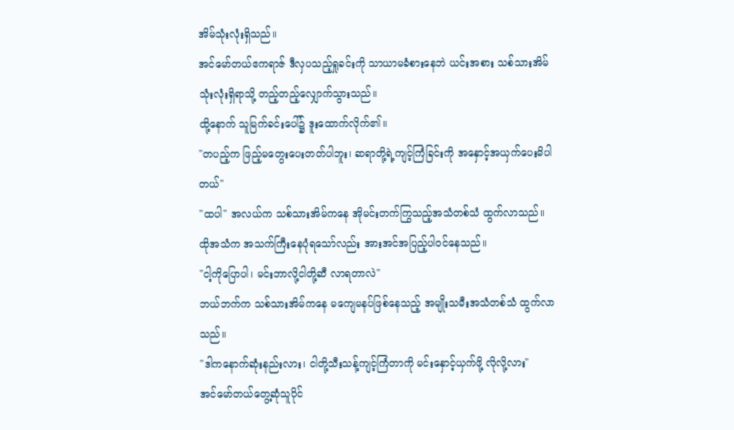အိမ်သုံးလုံးရှိသည်။
အင်မော်တယ်ဧကရာဇ် ဒီလှပသည့်ရှုခင်းကို သာယာမခံစားနေဘဲ ယင်းအစား သစ်သားအိမ်သုံးလုံးရှိရာသို့ တည့်တည့်လျှောက်သွားသည်။
ထို့နောက် သူမြက်ခင်းပေါ်၌ ဒူးထောက်လိုက်၏။
"တပည့်က ဖြည့်မတွေးပေးတတ်ပါဘူး၊ ဆရာတို့ရဲ့ကျင့်ကြံခြင်းကို အနှောင့်အယှက်ပေးမိပါတယ်"
"ထပါ" အလယ်က သစ်သားအိမ်ကနေ အိုမင်းတက်ကြွသည့်အသံတစ်သံ ထွက်လာသည်။
ထိုအသံက အသက်ကြီးနေပုံရသော်လည်း အားအင်အပြည့်ပါ၀င်နေသည်။
"ငါ့ကိုပြောပါ၊ မင်းဘာလို့ငါတို့ဆီ လာရတာလဲ"
ဘယ်ဘက်က သစ်သားအိမ်ကနေ မကျေမနပ်ဖြစ်နေသည့် အမျိုးသမီးအသံတစ်သံ ထွက်လာသည်။
"ဒါကနောက်ဆုံးနည်းလား၊ ငါတို့သီးသန့်ကျင့်ကြံတာကို မင်းနှောင့်ယှက်ဖို့ လိုလို့လား"
အင်မော်တယ်တွေ့ဆုံသူပိုင်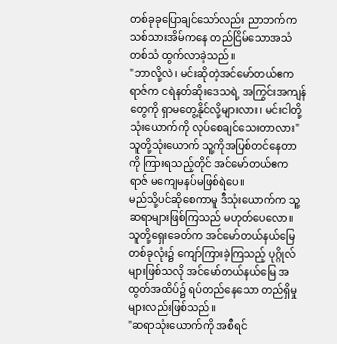တစ်ခုခုပြောချင်သော်လည်း ညာဘက်က သစ်သားအိမ်ကနေ တည်ငြိမ်သောအသံတစ်သံ ထွက်လာခဲ့သည်။
"ဘာလို့လဲ၊ မင်းဆိုတဲ့အင်မော်တယ်ဧကရာဇ်က ငရဲနတ်ဆိုးဒေသရဲ့ အကြွင်းအကျန်တွေကို ရှာမတွေ့နိုင်လို့များလား၊ မင်းငါတို့သုံးယောက်ကို လုပ်စေချင်သေးတာလား"
သူတို့သုံးယောက် သူ့ကိုအပြစ်တင်နေတာကို ကြားရသည့်တိုင် အင်မော်တယ်ဧကရာဇ် မကျေမနပ်မဖြစ်ရဲပေ။
မည်သို့ပင်ဆိုစေကာမူ ဒီသုံးယောက်က သူ့ဆရာများဖြစ်ကြသည် မဟုတ်ပေလော။
သူတို့ရှေးခေတ်က အင်မော်တယ်နယ်မြေတစ်ခုလုံး၌ ကျော်ကြားခဲ့ကြသည့် ပုဂ္ဂိုလ်များဖြစ်သလို အင်မော်တယ်နယ်မြေ အထွတ်အထိပ်၌ ရပ်တည်နေသော တည်ရှိမှုများလည်းဖြစ်သည်။
"ဆရာသုံးယောက်ကို အစီရင်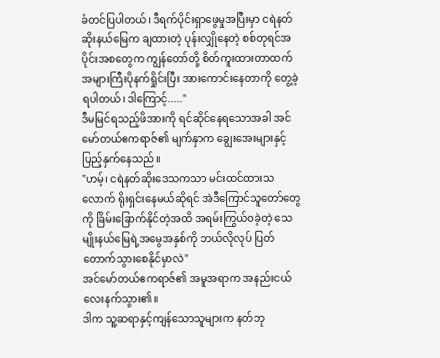ခံတင်ပြပါတယ်၊ ဒီရက်ပိုင်းရှာဖွေမှုအပြီးမှာ ငရဲနတ်ဆိုးနယ်မြေက ချထားတဲ့ ပုန်းလျှိုနေတဲ့ စစ်တုရင်အပိုင်းအစတွေက ကျွန်တော်တို့ စိတ်ကူးထားတာထက် အများကြီးပိုနက်ရှိုင်းပြီး အားကောင်းနေတာကို တွေ့ခဲ့ရပါတယ်၊ ဒါကြောင့်....."
ဒီမမြင်ရသည့်ဖိအားကို ရင်ဆိုင်နေရသောအခါ အင်မော်တယ်ဧကရာဇ်၏ မျက်နှာက ချွေးအေးများနှင့် ပြည့်နှက်နေသည်။
"ဟမ့်၊ ငရဲနတ်ဆိုးဒေသကသာ မင်းထင်ထားသလောက် ရိုးရှင်းနေမယ်ဆိုရင် အဲဒီကြောင်သူတော်တွေကို ခြိမ်းခြောက်နိုင်တဲ့အထိ အရမ်းကြွယ်၀ခဲ့တဲ့ သေမျိုးနယ်မြေရဲ့အမွေအနှစ်ကို ဘယ်လိုလုပ် ပြတ်တောက်သွားစေနိုင်မှာလဲ"
အင်မော်တယ်ဧကရာဇ်၏ အမူအရာက အနည်းငယ် လေးနက်သွား၏။
ဒါက သူ့ဆရာနှင့်ကျန်သောသူများက နတ်ဘု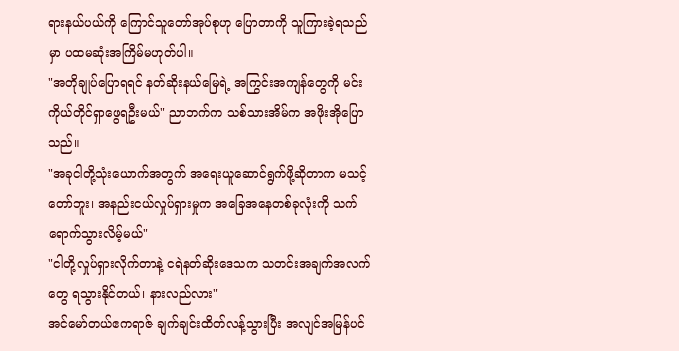ရားနယ်ပယ်ကို ကြောင်သူတော်အုပ်စုဟု ပြောတာကို သူကြားခဲ့ရသည်မှာ ပထမဆုံးအကြိမ်မဟုတ်ပါ။
"အတိုချုပ်ပြောရရင် နတ်ဆိုးနယ်မြေရဲ့ အကြွင်းအကျန်တွေကို မင်းကိုယ်တိုင်ရှာဖွေရဦးမယ်" ညာဘက်က သစ်သားအိမ်က အဖိုးအိုပြောသည်။
"အခုငါတို့သုံးယောက်အတွက် အရေးယူဆောင်ရွက်ဖို့ဆိုတာက မသင့်တော်ဘူး၊ အနည်းငယ်လှုပ်ရှားမှုက အခြေအနေတစ်ခုလုံးကို သက်ရောက်သွားလိမ့်မယ်"
"ငါတို့လှုပ်ရှားလိုက်တာနဲ့ ငရဲနတ်ဆိုးဒေသက သတင်းအချက်အလက်တွေ ရသွားနိုင်တယ်၊ နားလည်လား"
အင်မော်တယ်ဧကရာဇ် ချက်ချင်းထိတ်လန့်သွားပြီး အလျင်အမြန်ပင်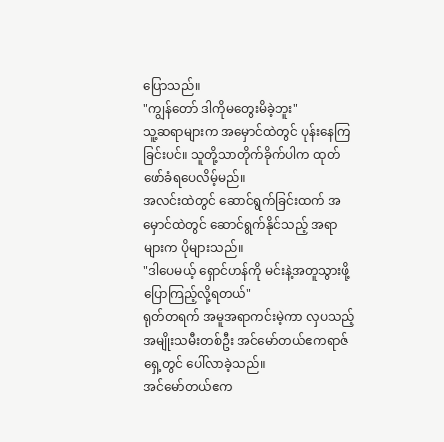ပြောသည်။
"ကျွန်တော် ဒါကိုမတွေးမိခဲ့ဘူး"
သူ့ဆရာများက အမှောင်ထဲတွင် ပုန်းနေကြခြင်းပင်။ သူတို့သာတိုက်ခိုက်ပါက ထုတ်ဖော်ခံရပေလိမ့်မည်။
အလင်းထဲတွင် ဆောင်ရွက်ခြင်းထက် အမှောင်ထဲတွင် ဆောင်ရွက်နိုင်သည့် အရာများက ပိုများသည်။
"ဒါပေမယ့် ရှောင်ဟန်ကို မင်းနဲ့အတူသွားဖို့ ပြောကြည့်လို့ရတယ်"
ရုတ်တရက် အမူအရာကင်းမဲ့ကာ လှပသည့်အမျိုးသမီးတစ်ဦး အင်မော်တယ်ဧကရာဇ်ရှေ့တွင် ပေါ်လာခဲ့သည်။
အင်မော်တယ်ဧက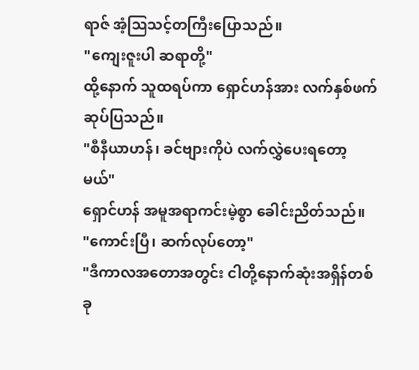ရာဇ် အံ့ဩသင့်တကြီးပြောသည်။
"ကျေးဇူးပါ ဆရာတို့"
ထို့နောက် သူထရပ်ကာ ရှောင်ဟန်အား လက်နှစ်ဖက်ဆုပ်ပြသည်။
"စီနီယာဟန်၊ ခင်ဗျားကိုပဲ လက်လွှဲပေးရတော့မယ်"
ရှောင်ဟန် အမူအရာကင်းမဲ့စွာ ခေါင်းညိတ်သည်။
"ကောင်းပြီ၊ ဆက်လုပ်တော့"
"ဒီကာလအတောအတွင်း ငါတို့နောက်ဆုံးအရှိန်တစ်ခု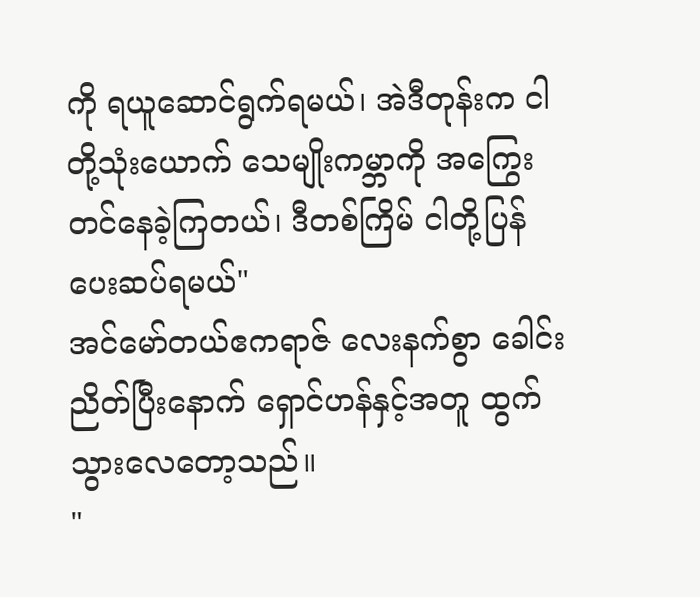ကို ရယူဆောင်ရွက်ရမယ်၊ အဲဒီတုန်းက ငါတို့သုံးယောက် သေမျိုးကမ္ဘာကို အကြွေးတင်နေခဲ့ကြတယ်၊ ဒီတစ်ကြိမ် ငါတို့ပြန်ပေးဆပ်ရမယ်"
အင်မော်တယ်ဧကရာဇ် လေးနက်စွာ ခေါင်းညိတ်ပြီးနောက် ရှောင်ဟန်နှင့်အတူ ထွက်သွားလေတော့သည်။
"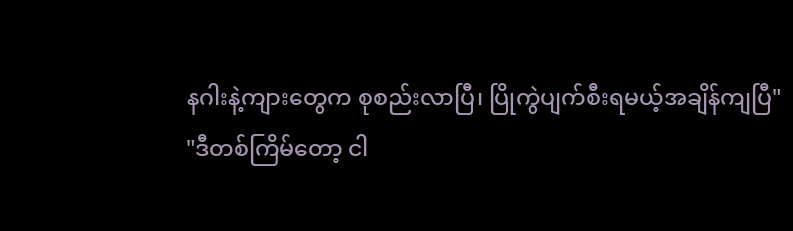နဂါးနဲ့ကျားတွေက စုစည်းလာပြီ၊ ပြိုကွဲပျက်စီးရမယ့်အချိန်ကျပြီ"
"ဒီတစ်ကြိမ်တော့ ငါ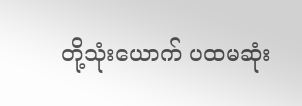တို့သုံးယောက် ပထမဆုံး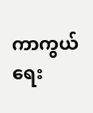ကာကွယ်ရေး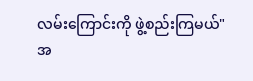လမ်းကြောင်းကို ဖွဲ့စည်းကြမယ်"
အ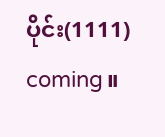ပိုင်း(1111) coming။